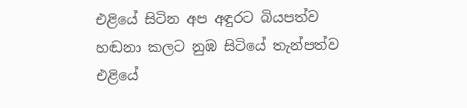එළියේ සිටින අප අඳුරට බියපත්ව
හඬනා කලට නුඹ සිටියේ තැන්පත්ව
එළියේ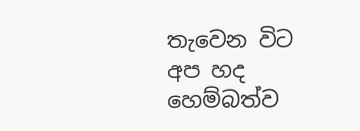තැවෙන විට අප හද හෙම්බත්ව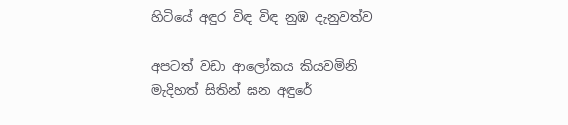හිටියේ අඳුර විඳ විඳ නුඹ දැනුවත්ව

අපටත් වඩා ආලෝකය කියවමිනි
මැදිහත් සිතින් ඝන අඳුරේ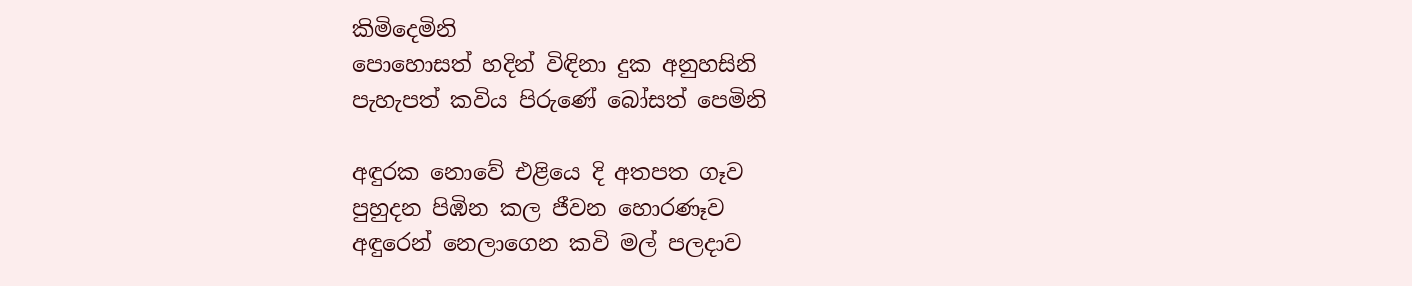කිමිදෙමිනි
පොහොසත් හදින් විඳිනා දුක අනුහසිනි
පැහැපත් කවිය පිරුණේ බෝසත් පෙමිනි

අඳුරක නොවේ එළියෙ දි අතපත ගෑව
පුහුදන පිඹින කල ජීවන හොරණෑව
අඳුරෙන් නෙලාගෙන කවි මල් පලදාව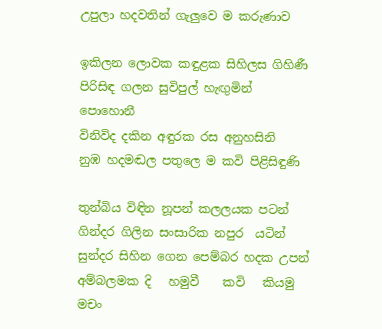උපුලා හදවතින් ගැලුවෙ ම කරුණාව

ඉකිලන ලොවක කඳුළක සිහිලස ගිහිණී
පිරිසිඳ ගලන සුවිපුල් හැඟුමින් පොහොනී
විනිවිද දකින අඳුරක රස අනුහසිනි
නුඹ හදමඬල පතුලෙ ම කවි පිළිසිඳුණි

තුන්බිය විඳින නූපන් කලලයක පටන්
ගින්දර ගිලින සංසාරික නපුර  යටින්
සුන්දර සිහින ගෙන පෙම්බර හදක උපන්
අම්බලමක දි   හමුවී    කවි   කියමු මචං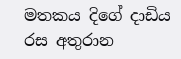මතකය දිගේ දාඩිය රස අතුරාන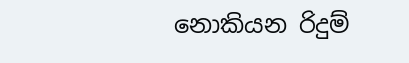නොකියන රිදුම්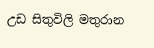උඩ සිතුවිලි මතුරාන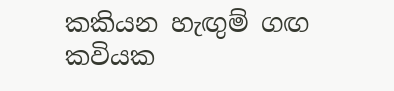කකියන හැඟුම් ගඟ කවියක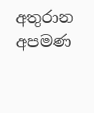අතුරාන
අපමණ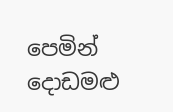පෙමින් දොඩමළු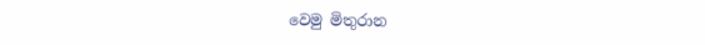වෙමු මිතුරාන